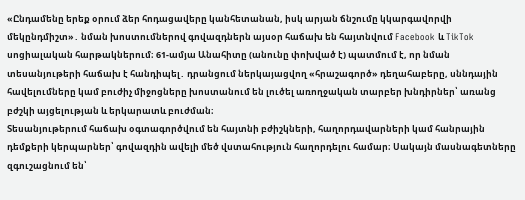«Ընդամենը երեք օրում ձեր հոդացավերը կանհետանան, իսկ արյան ճնշումը կկարգավորվի մեկընդմիշտ»․ նման խոստումներով գովազդներն այսօր հաճախ են հայտնվում Facebook և TikTok սոցիալական հարթակներում։ 61-ամյա Անահիտը (անունը փոխված է) պատմում է, որ նման տեսանյութերի հաճախ է հանդիպել․ դրանցում ներկայացվող «հրաշագործ» դեղահաբերը, սննդային հավելումները կամ բուժիչ միջոցները խոստանում են լուծել առողջական տարբեր խնդիրներ՝ առանց բժշկի այցելության և երկարատև բուժման։
Տեսանյութերում հաճախ օգտագործվում են հայտնի բժիշկների, հաղորդավարների կամ հանրային դեմքերի կերպարներ՝ գովազդին ավելի մեծ վստահություն հաղորդելու համար։ Սակայն մասնագետները զգուշացնում են՝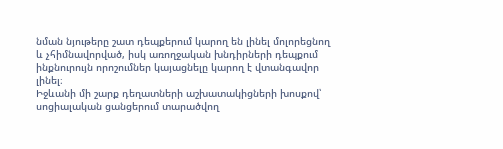նման նյութերը շատ դեպքերում կարող են լինել մոլորեցնող և չհիմնավորված, իսկ առողջական խնդիրների դեպքում ինքնուրույն որոշումներ կայացնելը կարող է վտանգավոր լինել։
Իջևանի մի շարք դեղատների աշխատակիցների խոսքով՝ սոցիալական ցանցերում տարածվող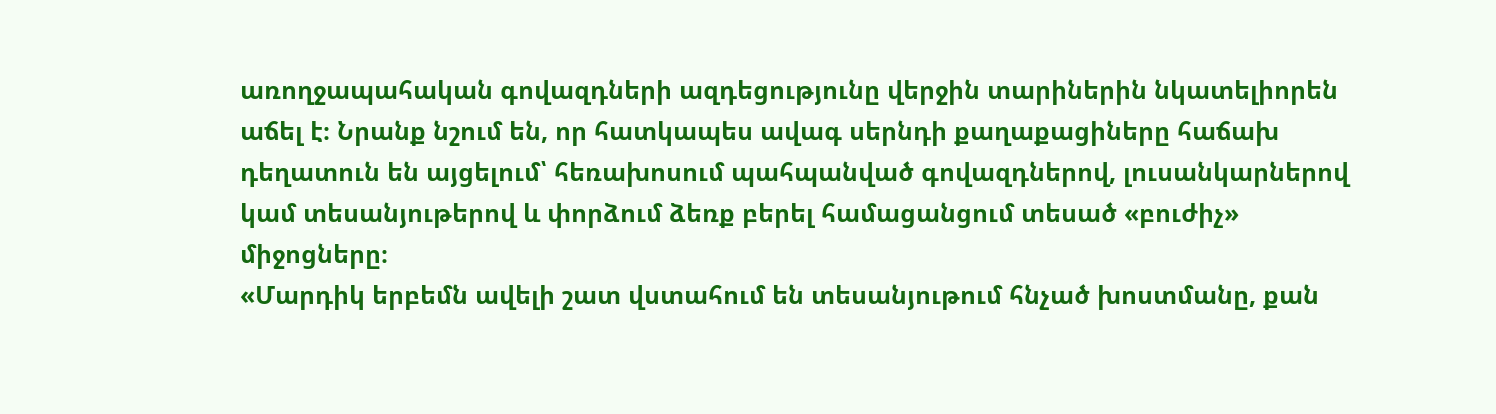առողջապահական գովազդների ազդեցությունը վերջին տարիներին նկատելիորեն աճել է։ Նրանք նշում են, որ հատկապես ավագ սերնդի քաղաքացիները հաճախ դեղատուն են այցելում՝ հեռախոսում պահպանված գովազդներով, լուսանկարներով կամ տեսանյութերով և փորձում ձեռք բերել համացանցում տեսած «բուժիչ» միջոցները։
«Մարդիկ երբեմն ավելի շատ վստահում են տեսանյութում հնչած խոստմանը, քան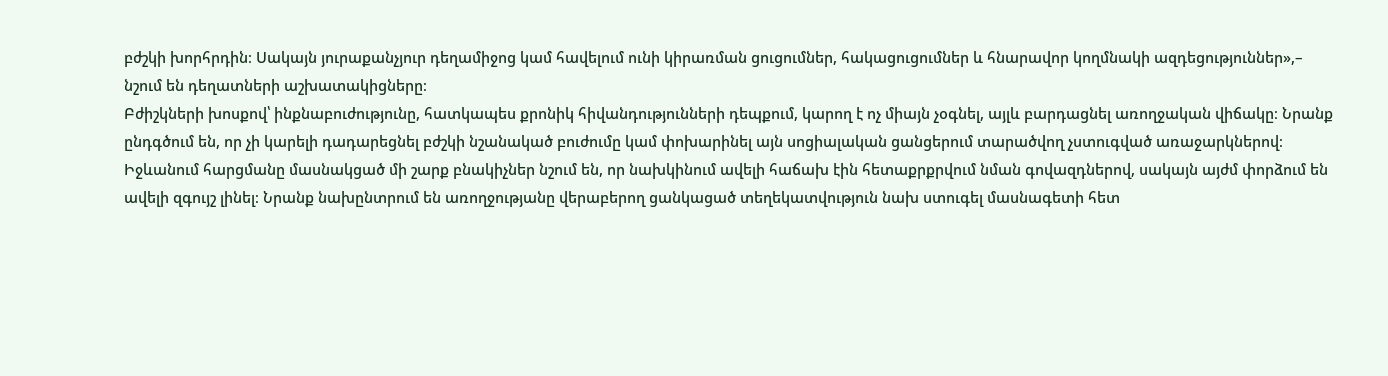բժշկի խորհրդին։ Սակայն յուրաքանչյուր դեղամիջոց կամ հավելում ունի կիրառման ցուցումներ, հակացուցումներ և հնարավոր կողմնակի ազդեցություններ»,– նշում են դեղատների աշխատակիցները։
Բժիշկների խոսքով՝ ինքնաբուժությունը, հատկապես քրոնիկ հիվանդությունների դեպքում, կարող է ոչ միայն չօգնել, այլև բարդացնել առողջական վիճակը։ Նրանք ընդգծում են, որ չի կարելի դադարեցնել բժշկի նշանակած բուժումը կամ փոխարինել այն սոցիալական ցանցերում տարածվող չստուգված առաջարկներով։
Իջևանում հարցմանը մասնակցած մի շարք բնակիչներ նշում են, որ նախկինում ավելի հաճախ էին հետաքրքրվում նման գովազդներով, սակայն այժմ փորձում են ավելի զգույշ լինել։ Նրանք նախընտրում են առողջությանը վերաբերող ցանկացած տեղեկատվություն նախ ստուգել մասնագետի հետ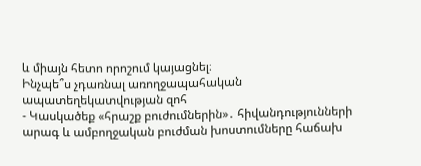և միայն հետո որոշում կայացնել։
Ինչպե՞ս չդառնալ առողջապահական ապատեղեկատվության զոհ
- Կասկածեք «հրաշք բուժումներին»․ հիվանդությունների արագ և ամբողջական բուժման խոստումները հաճախ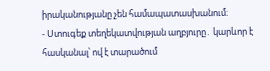իրականությանը չեն համապատասխանում։
- Ստուգեք տեղեկատվության աղբյուրը․ կարևոր է հասկանալ՝ ով է տարածում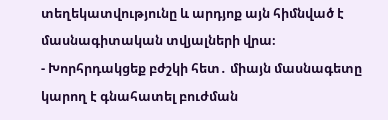տեղեկատվությունը և արդյոք այն հիմնված է մասնագիտական տվյալների վրա։
- Խորհրդակցեք բժշկի հետ․ միայն մասնագետը կարող է գնահատել բուժման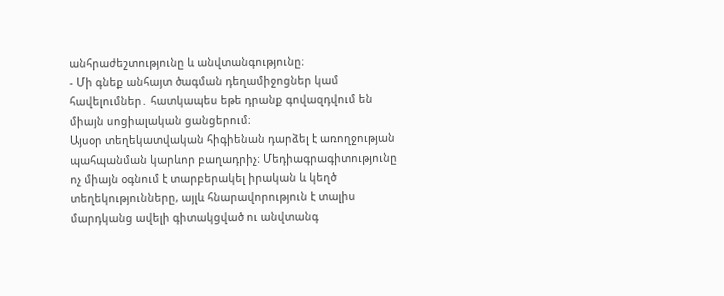անհրաժեշտությունը և անվտանգությունը։
- Մի գնեք անհայտ ծագման դեղամիջոցներ կամ հավելումներ․ հատկապես եթե դրանք գովազդվում են միայն սոցիալական ցանցերում։
Այսօր տեղեկատվական հիգիենան դարձել է առողջության պահպանման կարևոր բաղադրիչ։ Մեդիագրագիտությունը ոչ միայն օգնում է տարբերակել իրական և կեղծ տեղեկությունները, այլև հնարավորություն է տալիս մարդկանց ավելի գիտակցված ու անվտանգ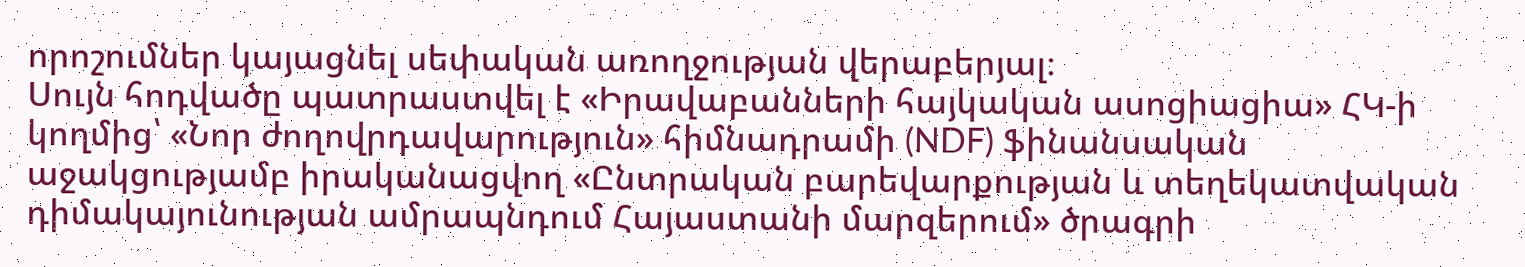որոշումներ կայացնել սեփական առողջության վերաբերյալ։
Սույն հոդվածը պատրաստվել է «Իրավաբանների հայկական ասոցիացիա» ՀԿ-ի կողմից՝ «Նոր ժողովրդավարություն» հիմնադրամի (NDF) ֆինանսական աջակցությամբ իրականացվող «Ընտրական բարեվարքության և տեղեկատվական դիմակայունության ամրապնդում Հայաստանի մարզերում» ծրագրի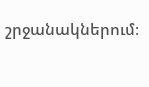շրջանակներում։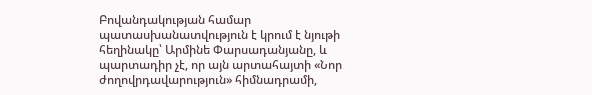Բովանդակության համար պատասխանատվություն է կրում է նյութի հեղինակը՝ Արմինե Փարսադանյանը, և պարտադիր չէ, որ այն արտահայտի «Նոր ժողովրդավարություն» հիմնադրամի,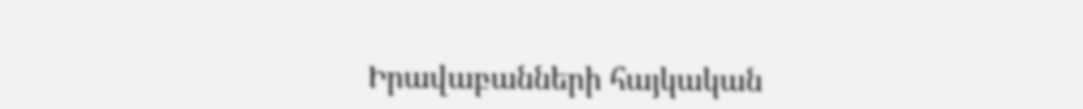Իրավաբանների հայկական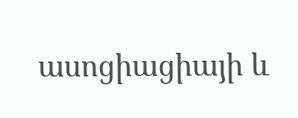ասոցիացիայի և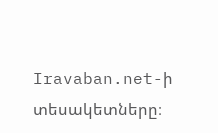Iravaban.net-ի տեսակետները։